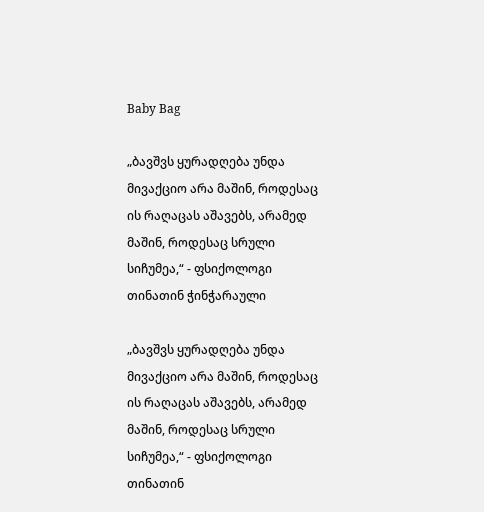Baby Bag

„ბავშვს ყურადღება უნდა მივაქციო არა მაშინ, როდესაც ის რაღაცას აშავებს, არამედ მაშინ, როდესაც სრული სიჩუმეა,“ - ფსიქოლოგი თინათინ ჭინჭარაული

„ბავშვს ყურადღება უნდა მივაქციო არა მაშინ, როდესაც ის რაღაცას აშავებს, არამედ მაშინ, როდესაც სრული სიჩუმეა,“ - ფსიქოლოგი თინათინ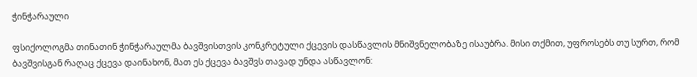ჭინჭარაული

ფსიქოლოგმა თინათინ ჭინჭარაულმა ბავშვისთვის კონკრეტული ქცევის დასწავლის მნიშვნელობაზე ისაუბრა. მისი თქმით, უფროსებს თუ სურთ, რომ ბავშვისგან რაღაც ქცევა დაინახონ, მათ ეს ქცევა ბავშვს თავად უნდა ასწავლონ: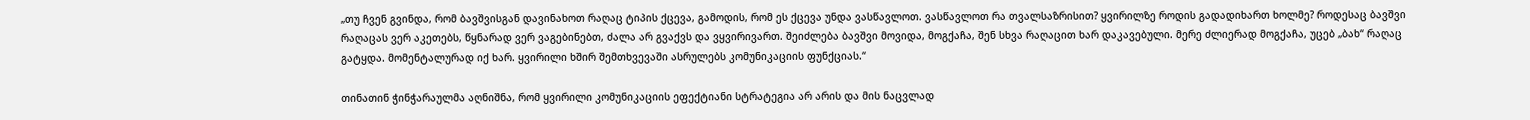„თუ ჩვენ გვინდა, რომ ბავშვისგან დავინახოთ რაღაც ტიპის ქცევა, გამოდის, რომ ეს ქცევა უნდა ვასწავლოთ. ვასწავლოთ რა თვალსაზრისით? ყვირილზე როდის გადადიხართ ხოლმე? როდესაც ბავშვი რაღაცას ვერ აკეთებს, წყნარად ვერ ვაგებინებთ, ძალა არ გვაქვს და ვყვირივართ. შეიძლება ბავშვი მოვიდა, მოგქაჩა, შენ სხვა რაღაცით ხარ დაკავებული. მერე ძლიერად მოგქაჩა, უცებ „ბახ“ რაღაც გატყდა. მომენტალურად იქ ხარ. ყვირილი ხშირ შემთხვევაში ასრულებს კომუნიკაციის ფუნქციას.“

თინათინ ჭინჭარაულმა აღნიშნა, რომ ყვირილი კომუნიკაციის ეფექტიანი სტრატეგია არ არის და მის ნაცვლად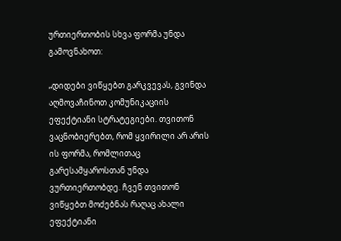ურთიერთობის სხვა ფორმა უნდა გამოვნახოთ:

„დიდები ვიწყებთ გარკვევას, გვინდა აღმოვაჩინოთ კომუნიკაციის ეფექტიანი სტრატეგიები. თვითონ ვაცნობიერებთ, რომ ყვირილი არ არის ის ფორმა, რომლითაც გარესამყაროსთან უნდა ვურთიერთობდე. ჩვენ თვითონ ვიწყებთ მოძებნას რაღაც ახალი ეფექტიანი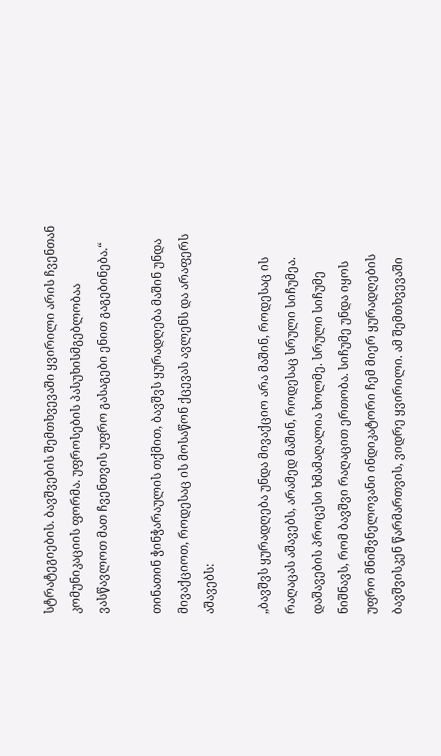სტრატეგიების. ბავშვების შემთხვევაში ყვირილი არის ჩვენთან კომუნიკაციის ფორმა. უფროსების პასუხისმგებლობაა ვასწავლოთ მათ ჩვენთვის უფრო გასაგები ენით გაგებინება.“

თინათინ ჭინჭარაულის თქმით, ბავშვს ყურადღება მაშინ უნდა მივაქციოთ, როდესაც ის მოსაწონ ქცევას ავლენს და არაფერს აშავებს:

„ბავშვს ყურადღება უნდა მივაქციო არა მაშინ, როდესაც ის რაღაცას აშავებს, არამედ მაშინ, როდესაც სრული სიჩუმეა. დაშავების პროცესი ხმამაღალია ხოლმე. სრული სიჩუმე ნიშნავს, რომ ბავშვი რაღაცით ერთობა. სიჩუმე უნდა იყოს უფრო მნიშვნელოვანი ინდიკატორი ჩემ მიერ ყურადღების ბავშვისკენ წარმართვის, ვიდრე ყვირილი. ამ შემთხვევაში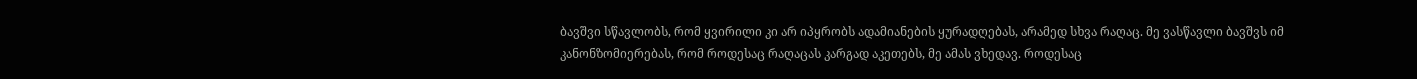ბავშვი სწავლობს, რომ ყვირილი კი არ იპყრობს ადამიანების ყურადღებას, არამედ სხვა რაღაც. მე ვასწავლი ბავშვს იმ კანონზომიერებას, რომ როდესაც რაღაცას კარგად აკეთებს, მე ამას ვხედავ. როდესაც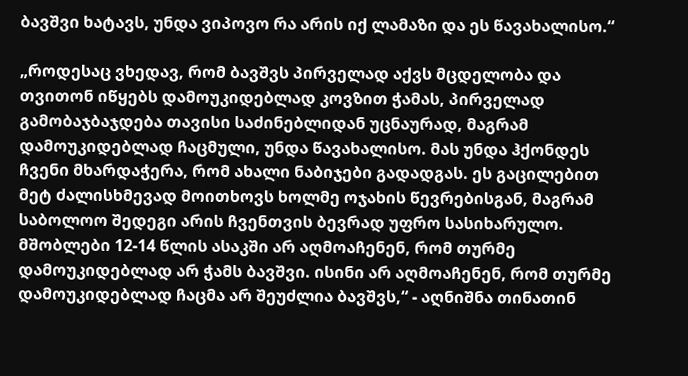ბავშვი ხატავს, უნდა ვიპოვო რა არის იქ ლამაზი და ეს წავახალისო.“

„როდესაც ვხედავ, რომ ბავშვს პირველად აქვს მცდელობა და თვითონ იწყებს დამოუკიდებლად კოვზით ჭამას, პირველად გამობაჯბაჯდება თავისი საძინებლიდან უცნაურად, მაგრამ დამოუკიდებლად ჩაცმული, უნდა წავახალისო. მას უნდა ჰქონდეს ჩვენი მხარდაჭერა, რომ ახალი ნაბიჯები გადადგას. ეს გაცილებით მეტ ძალისხმევად მოითხოვს ხოლმე ოჯახის წევრებისგან, მაგრამ საბოლოო შედეგი არის ჩვენთვის ბევრად უფრო სასიხარულო. მშობლები 12-14 წლის ასაკში არ აღმოაჩენენ, რომ თურმე დამოუკიდებლად არ ჭამს ბავშვი. ისინი არ აღმოაჩენენ, რომ თურმე დამოუკიდებლად ჩაცმა არ შეუძლია ბავშვს,“ - აღნიშნა თინათინ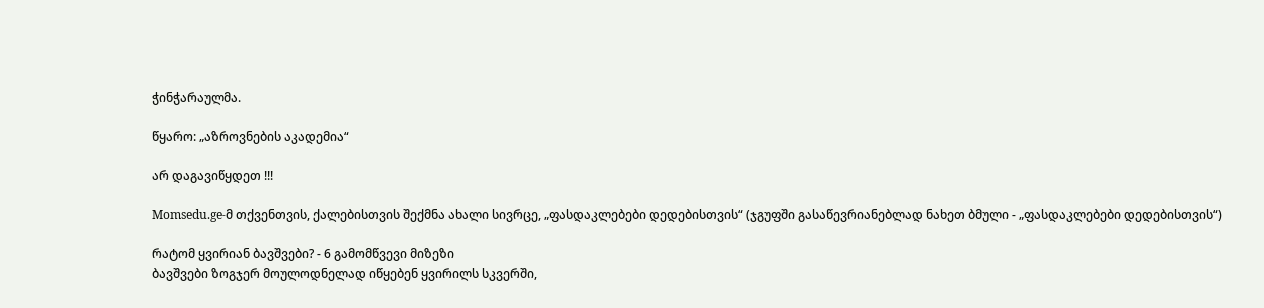ჭინჭარაულმა.

წყარო: „აზროვნების აკადემია“

არ დაგავიწყდეთ !!!

Momsedu.ge-მ თქვენთვის, ქალებისთვის შექმნა ახალი სივრცე, „ფასდაკლებები დედებისთვის“ (ჯგუფში გასაწევრიანებლად ნახეთ ბმული - „ფასდაკლებები დედებისთვის“)

რატომ ყვირიან ბავშვები? - 6 გამომწვევი მიზეზი
ბავშვები ზოგჯერ მოულოდნელად იწყებენ ყვირილს სკვერში,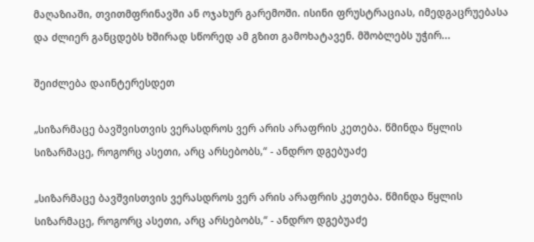მაღაზიაში, თვითმფრინავში ან ოჯახურ გარემოში. ისინი ფრუსტრაციას, იმედგაცრუებასა და ძლიერ განცდებს ხშირად სწორედ ამ გზით გამოხატავენ. მშობლებს უჭირ...

შეიძლება დაინტერესდეთ

„სიზარმაცე ბავშვისთვის ვერასდროს ვერ არის არაფრის კეთება. წმინდა წყლის სიზარმაცე, როგორც ასეთი, არც არსებობს,“ - ანდრო დგებუაძე

„სიზარმაცე ბავშვისთვის ვერასდროს ვერ არის არაფრის კეთება. წმინდა წყლის სიზარმაცე, როგორც ასეთი, არც არსებობს,“ - ანდრო დგებუაძე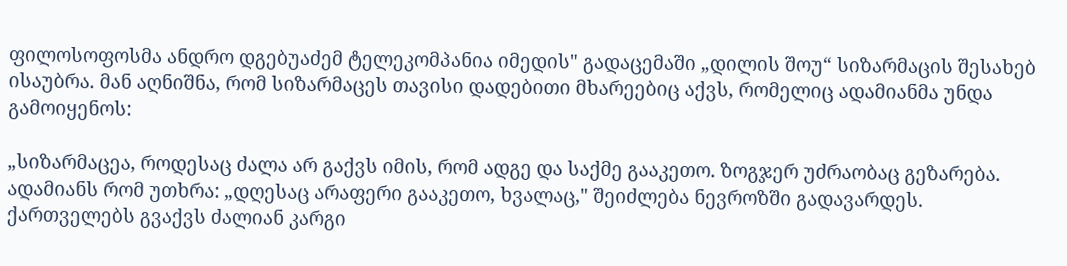ფილოსოფოსმა ანდრო დგებუაძემ ტელეკომპანია იმედის" გადაცემაში „დილის შოუ“ სიზარმაცის შესახებ ისაუბრა. მან აღნიშნა, რომ სიზარმაცეს თავისი დადებითი მხარეებიც აქვს, რომელიც ადამიანმა უნდა გამოიყენოს:

„სიზარმაცეა, როდესაც ძალა არ გაქვს იმის, რომ ადგე და საქმე გააკეთო. ზოგჯერ უძრაობაც გეზარება. ადამიანს რომ უთხრა: „დღესაც არაფერი გააკეთო, ხვალაც," შეიძლება ნევროზში გადავარდეს. ქართველებს გვაქვს ძალიან კარგი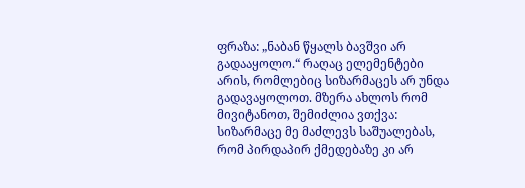ფრაზა: „ნაბან წყალს ბავშვი არ გადააყოლო.“ რაღაც ელემენტები არის, რომლებიც სიზარმაცეს არ უნდა გადავაყოლოთ. მზერა ახლოს რომ მივიტანოთ, შემიძლია ვთქვა: სიზარმაცე მე მაძლევს საშუალებას, რომ პირდაპირ ქმედებაზე კი არ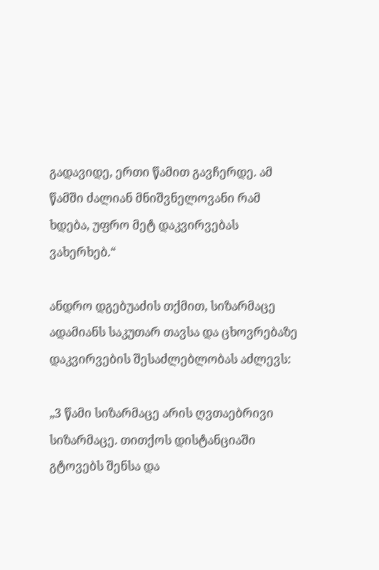გადავიდე, ერთი წამით გავჩერდე. ამ წამში ძალიან მნიშვნელოვანი რამ ხდება, უფრო მეტ დაკვირვებას ვახერხებ.“

ანდრო დგებუაძის თქმით, სიზარმაცე ადამიანს საკუთარ თავსა და ცხოვრებაზე დაკვირვების შესაძლებლობას აძლევს:

„3 წამი სიზარმაცე არის ღვთაებრივი სიზარმაცე. თითქოს დისტანციაში გტოვებს შენსა და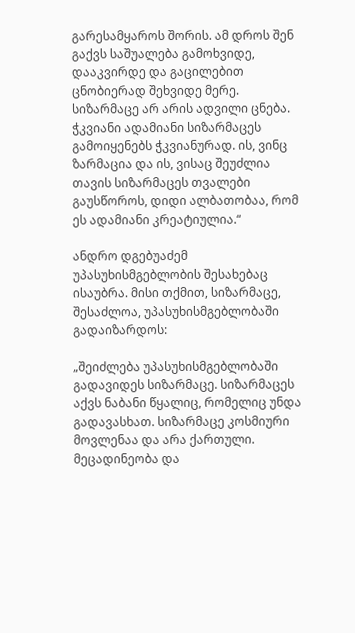გარესამყაროს შორის. ამ დროს შენ გაქვს საშუალება გამოხვიდე, დააკვირდე და გაცილებით ცნობიერად შეხვიდე მერე. სიზარმაცე არ არის ადვილი ცნება. ჭკვიანი ადამიანი სიზარმაცეს გამოიყენებს ჭკვიანურად. ის, ვინც ზარმაცია და ის, ვისაც შეუძლია თავის სიზარმაცეს თვალები გაუსწოროს, დიდი ალბათობაა, რომ ეს ადამიანი კრეატიულია.“

ანდრო დგებუაძემ უპასუხისმგებლობის შესახებაც ისაუბრა. მისი თქმით, სიზარმაცე, შესაძლოა, უპასუხისმგებლობაში გადაიზარდოს:

„შეიძლება უპასუხისმგებლობაში გადავიდეს სიზარმაცე. სიზარმაცეს აქვს ნაბანი წყალიც, რომელიც უნდა გადავასხათ. სიზარმაცე კოსმიური მოვლენაა და არა ქართული. მეცადინეობა და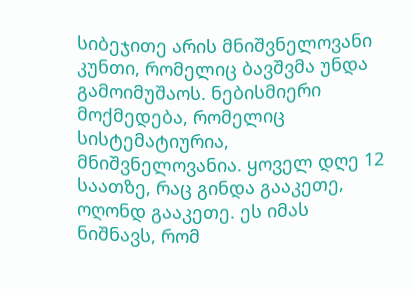სიბეჯითე არის მნიშვნელოვანი კუნთი, რომელიც ბავშვმა უნდა გამოიმუშაოს. ნებისმიერი მოქმედება, რომელიც სისტემატიურია, მნიშვნელოვანია. ყოველ დღე 12 საათზე, რაც გინდა გააკეთე, ოღონდ გააკეთე. ეს იმას ნიშნავს, რომ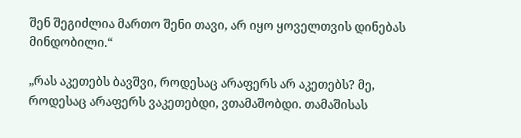შენ შეგიძლია მართო შენი თავი, არ იყო ყოველთვის დინებას მინდობილი.“

„რას აკეთებს ბავშვი, როდესაც არაფერს არ აკეთებს? მე, როდესაც არაფერს ვაკეთებდი, ვთამაშობდი. თამაშისას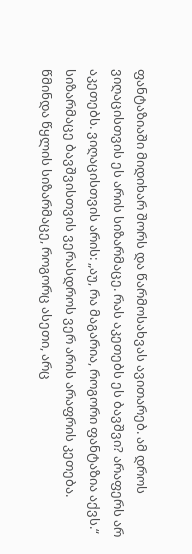ფანტაზიაში მიდიხარ შორს და წარმოსახვას ავითარებ. ამ დროს ვიღაცისთვის ეს არის სიზარმაცე. რას აკეთებს ეს ბავშვი? არაფერს არ აკეთებს. ვიღაცისთვის არის: „აუ, რა მაგარია, როგორი ფანტაზია აქვს.“ სიზარმაცე ბავშვისთვის ვერასდროს ვერ არის არაფრის კეთება. წმინდა წყლის სიზარმაცე, როგორც ასეთი, არც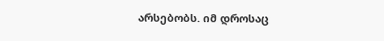არსებობს. იმ დროსაც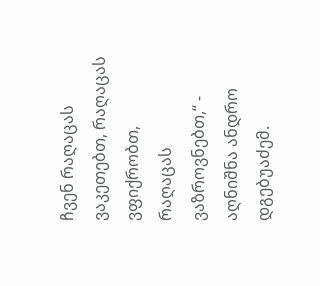ჩვენ რაღაცას ვაკეთებთ, რაღაცას ვფიქრობთ, რაღაცას ვაზროვნებთ,“ - აღნიშნა ანდრო დგებუაძემ.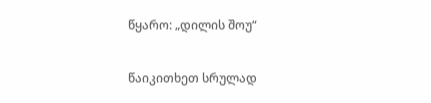წყარო: „დილის შოუ“

წაიკითხეთ სრულად